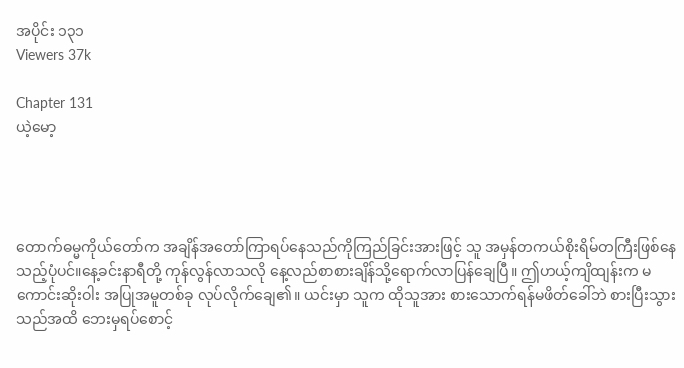အပိုင်း ၁၃၁
Viewers 37k

Chapter 131
ယဲ့မော့




တောက်ဓမ္မကိုယ်တော်က အချိန်အတော်ကြာရပ်နေသည်ကိုကြည်ခြင်းအားဖြင့် သူ အမှန်တကယ်စိုးရိမ်တကြီးဖြစ်နေသည့်ပုံပင်။နေ့ခင်းနာရီတို့ ကုန်လွန်လာသလို နေ့လည်စာစားချိန်သို့ရောက်လာပြန်ချေပြီ။ ဤဟယ့်ကျိထျန်းက မကောင်းဆိုးဝါး အပြုအမူတစ်ခု လုပ်လိုက်ချေ၏။ ယင်းမှာ သူက ထိုသူအား စားသောက်ရန်မဖိတ်ခေါ်ဘဲ စားပြီးသွားသည်အထိ ဘေးမှရပ်စောင့်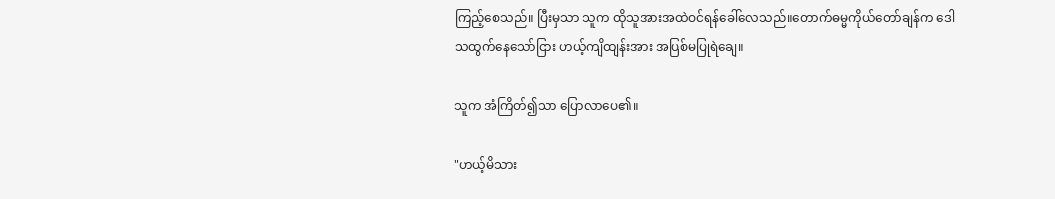ကြည့်စေသည်။ ပြီးမှသာ သူက ထိုသူအားအထဲဝင်ရန်ခေါ်လေသည်။တောက်ဓမ္မကိုယ်တော်ချန်က ဒေါသထွက်နေသော်ငြား ဟယ့်ကျိထျန်းအား အပြစ်မပြုရဲချေ။

သူက အံကြိတ်၍သာ ပြောလာပေ၏။

"ဟယ့်မိသား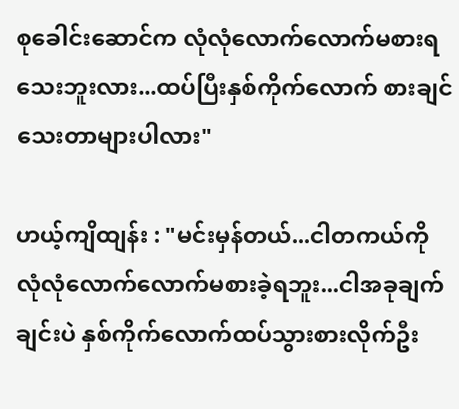စုခေါင်းဆောင်က လုံလုံလောက်လောက်မစားရသေးဘူးလား...ထပ်ပြီးနှစ်ကိုက်လောက် စားချင်သေးတာများပါလား"

ဟယ့်ကျိထျန်း : "မင်းမှန်တယ်...ငါတကယ်ကို လုံလုံလောက်လောက်မစားခဲ့ရဘူး...ငါအခုချက်ချင်းပဲ နှစ်ကိုက်လောက်ထပ်သွားစားလိုက်ဦး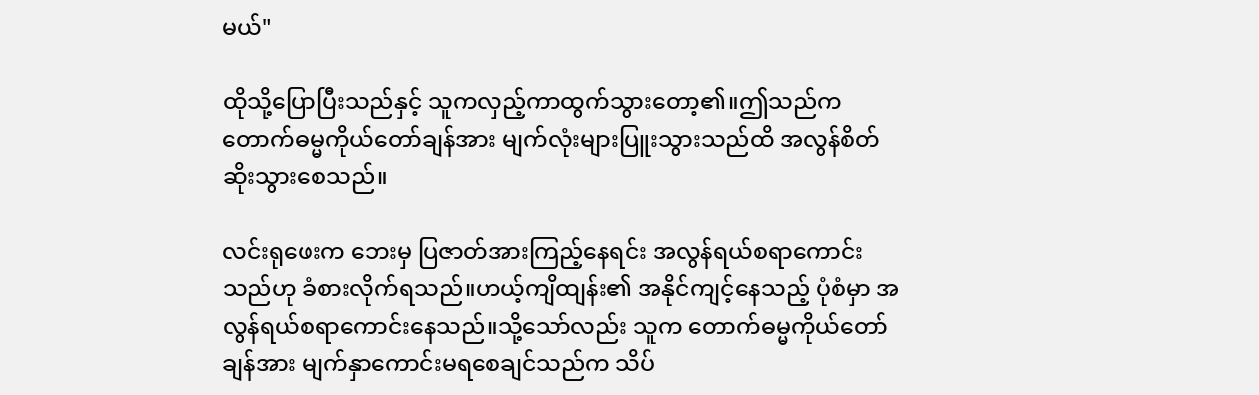မယ်"

ထိုသို့ပြောပြီးသည်နှင့် သူကလှည့်ကာထွက်သွားတော့၏။ဤသည်က တောက်ဓမ္မကိုယ်တော်ချန်အား မျက်လုံးများပြူးသွားသည်ထိ အလွန်စိတ်ဆိုးသွားစေသည်။

လင်းရုဖေးက ဘေးမှ ပြဇာတ်အားကြည့်နေရင်း အလွန်ရယ်စရာကောင်းသည်ဟု ခံစားလိုက်ရသည်။ဟယ့်ကျိထျန်း၏ အနိုင်ကျင့်နေသည့် ပုံစံမှာ အလွန်ရယ်စရာကောင်းနေသည်။သို့သော်လည်း သူက တောက်ဓမ္မကိုယ်တော်ချန်အား မျက်နှာကောင်းမရစေချင်သည်က သိပ်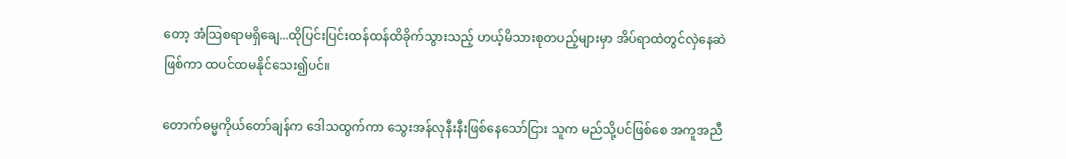တော့ အံသြစရာမရှိချေ...ထိုပြင်းပြင်းထန်ထန်ထိခိုက်သွားသည့် ဟယ့်မိသားစုတပည့်များမှာ အိပ်ရာထဲတွင်လှဲနေဆဲဖြစ်ကာ ထပင်ထမနိုင်သေး၍ပင်။

တောက်ဓမ္မကိုယ်တော်ချန်က ဒေါသထွက်ကာ သွေးအန်လုနီးနီးဖြစ်နေသော်ငြား သူက မည်သို့ပင်ဖြစ်စေ အကူအညီ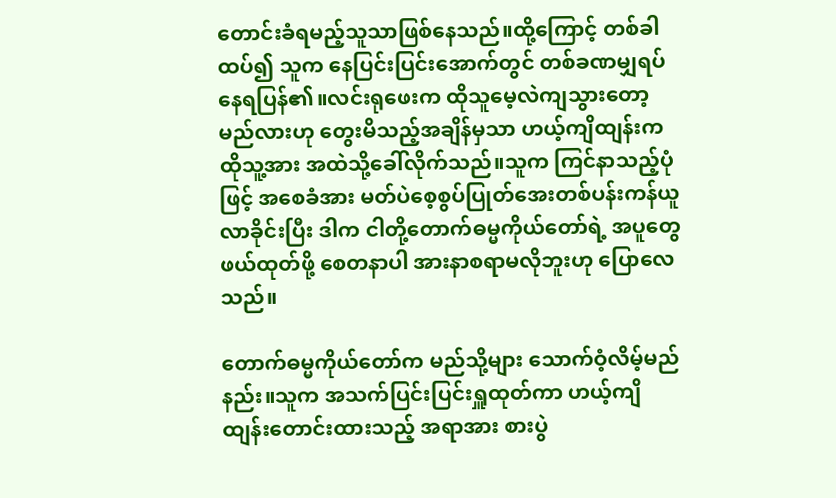တောင်းခံရမည့်သူသာဖြစ်နေသည်။ထို့ကြောင့် တစ်ခါထပ်၍ သူက နေပြင်းပြင်းအောက်တွင် တစ်ခဏမျှရပ်နေရပြန်၏။လင်းရုဖေးက ထိုသူမေ့လဲကျသွားတော့မည်လားဟု တွေးမိသည့်အချိန်မှသာ ဟယ့်ကျိထျန်းက ထိုသူ့အား အထဲသို့ခေါ်လိုက်သည်။သူက ကြင်နာသည့်ပုံဖြင့် အစေခံအား မတ်ပဲစေ့စွပ်ပြုတ်အေးတစ်ပန်းကန်ယူလာခိုင်းပြီး ဒါက ငါတို့တောက်ဓမ္မကိုယ်တော်ရဲ့ အပူတွေဖယ်ထုတ်ဖို့ စေတနာပါ အားနာစရာမလိုဘူးဟု ပြောလေသည်။

တောက်ဓမ္မကိုယ်တော်က မည်သို့များ သောက်ဝံ့လိမ့်မည်နည်း။သူက အသက်ပြင်းပြင်းရှူထုတ်ကာ ဟယ့်ကျိထျန်းတောင်းထားသည့် အရာအား စားပွဲ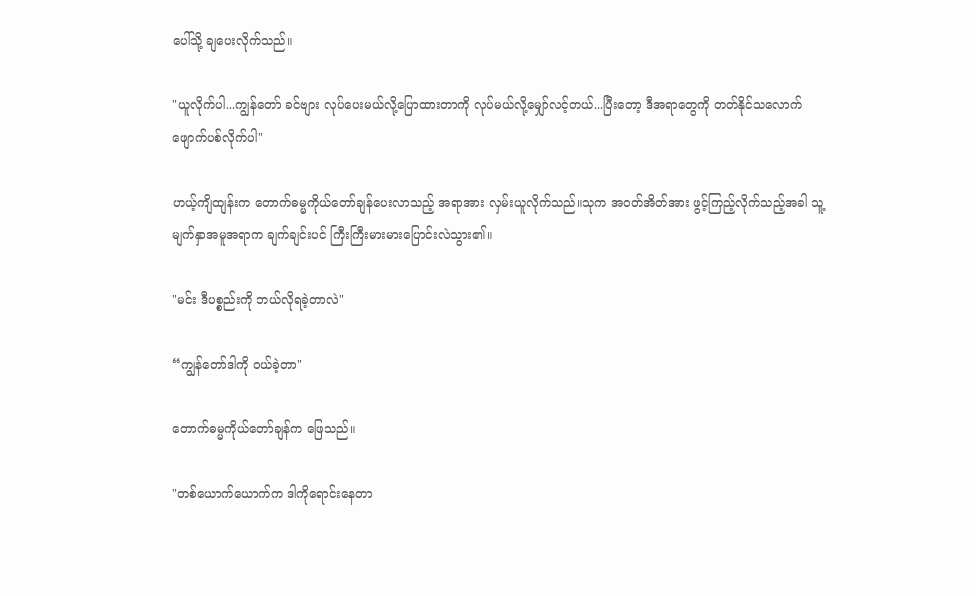ပေါ်သို့ ချပေးလိုက်သည်။

"ယူလိုက်ပါ...ကျွန်တော် ခင်ဗျား လုပ်ပေးမယ်လို့ပြောထားတာကို လုပ်မယ်လို့မျှော်လင့်တယ်...ပြီးတော့ ဒီအရာတွေကို တတ်နိုင်သလောက် ဖျောက်ပစ်လိုက်ပါ"

ဟယ့်ကျိထျန်းက တောက်ဓမ္မကိုယ်တော်ချန်ပေးလာသည့် အရာအား လှမ်းယူလိုက်သည်။သုက အဝတ်အိတ်အား ဖွင့်ကြည့်လိုက်သည့်အခါ သူ့မျက်နှာအမူအရာက ချက်ချင်းပင် ကြီးကြီးမားမားပြောင်းလဲသွား၏။

"မင်း ဒီပစ္စည်းကို ဘယ်လိုရခဲ့တာလဲ"

“ကျွန်တော်ဒါကို ဝယ်ခဲ့တာ"

တောက်ဓမ္မကိုယ်တော်ချန်က ဖြေသည်။

"တစ်ယောက်ယောက်က ဒါကိုရောင်းနေတာ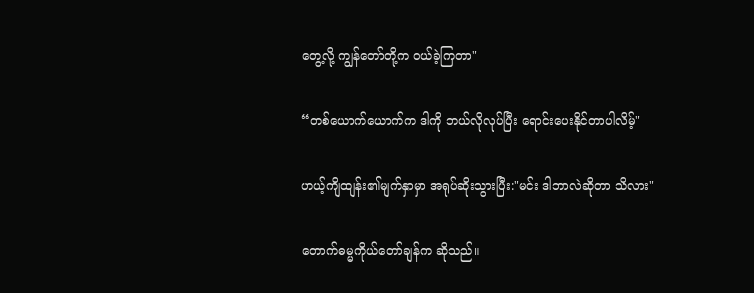တွေ့လို့ ကျွန်တော်တို့က ဝယ်ခဲ့ကြတာ"

“တစ်ယောက်ယောက်က ဒါကို ဘယ်လိုလုပ်ပြီး ရောင်းပေးနိုင်တာပါလိမ့်"

ဟယ့်ကျိထျန်း၏မျက်နှာမှာ အရုပ်ဆိုးသွားပြီး:"မင်း ဒါဘာလဲဆိုတာ သိလား"

တောက်ဓမ္မကိုယ်တော်ချန်က ဆိုသည်။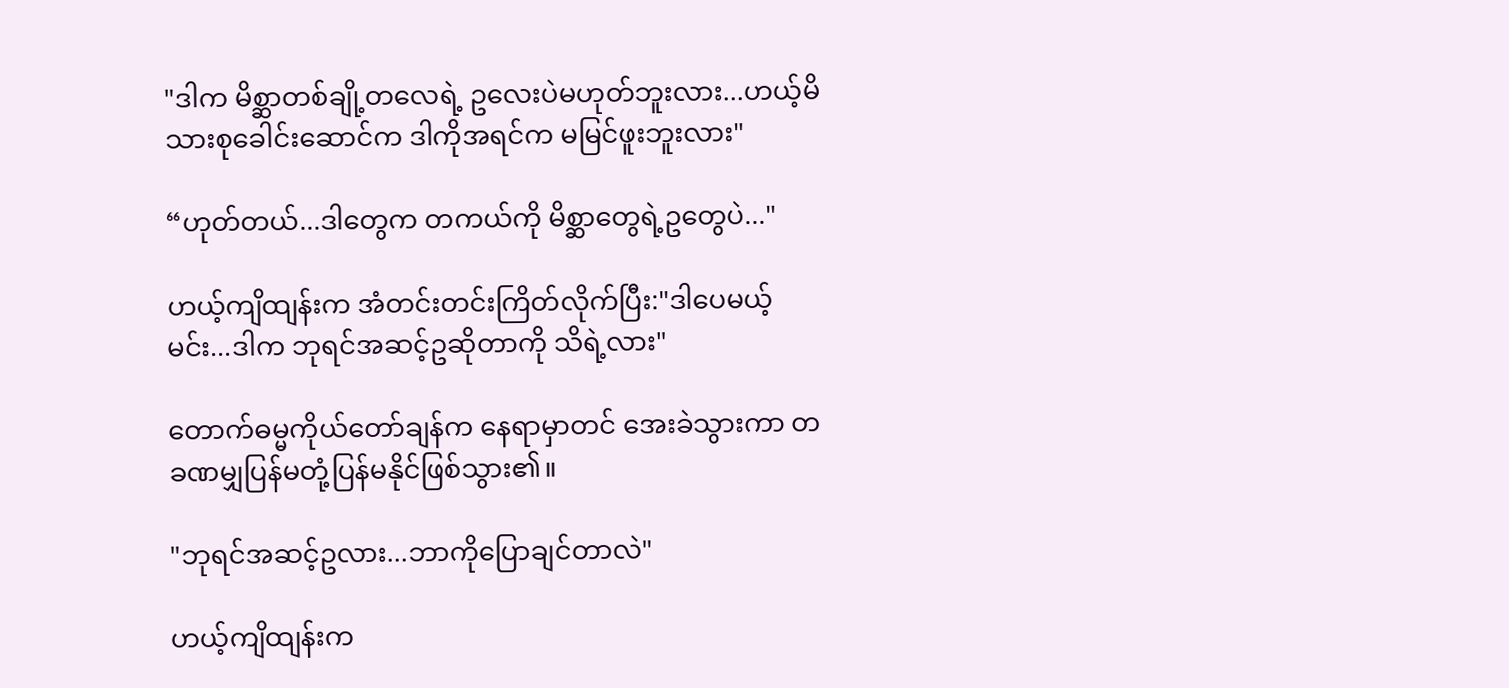"ဒါက မိစ္ဆာတစ်ချို့တလေရဲ့ ဥလေးပဲမဟုတ်ဘူးလား...ဟယ့်မိသားစုခေါင်းဆောင်က ဒါကိုအရင်က မမြင်ဖူးဘူးလား"

“ဟုတ်တယ်...ဒါတွေက တကယ်ကို မိစ္ဆာတွေရဲ့ဥတွေပဲ..."

ဟယ့်ကျိထျန်းက အံတင်းတင်းကြိတ်လိုက်ပြီး:"ဒါပေမယ့် မင်း...ဒါက ဘုရင်အဆင့်ဥဆိုတာကို သိရဲ့လား"

တောက်ဓမ္မကိုယ်တော်ချန်က နေရာမှာတင် အေးခဲသွားကာ တခဏမျှပြန်မတုံ့ပြန်မနိုင်ဖြစ်သွား၏။

"ဘုရင်အဆင့်ဥလား...ဘာကိုပြောချင်တာလဲ"

ဟယ့်ကျိထျန်းက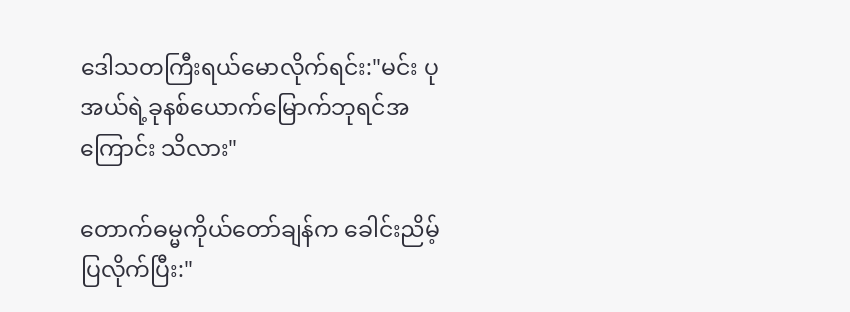ဒေါသတကြီးရယ်မောလိုက်ရင်း:"မင်း ပုအယ်ရဲ့ခုနစ်ယောက်မြောက်ဘုရင်အကြောင်း သိလား"

တောက်ဓမ္မကိုယ်တော်ချန်က ခေါင်းညိမ့်ပြလိုက်ပြီး:"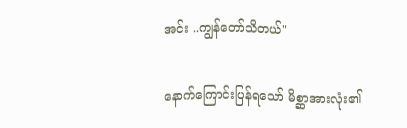အင်း ..ကျွန်တော်သိတယ်"

နောက်ကြောင်းပြန်ရသော် မိစ္ဆာအားလုံး၏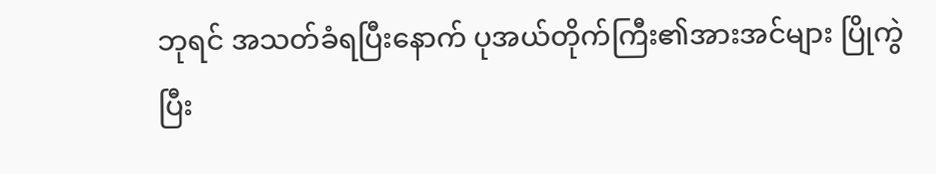ဘုရင် အသတ်ခံရပြီးနောက် ပုအယ်တိုက်ကြီး၏အားအင်များ ပြိုကွဲပြီး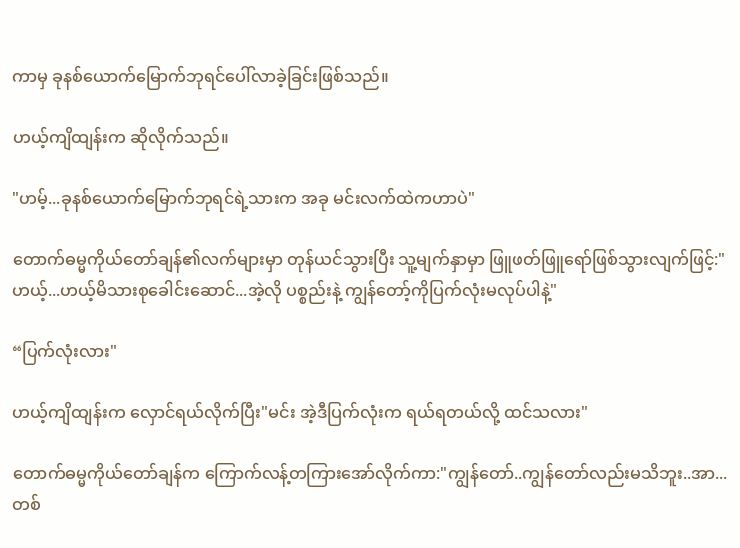ကာမှ ခုနစ်ယောက်မြောက်ဘုရင်ပေါ်လာခဲ့ခြင်းဖြစ်သည်။

ဟယ့်ကျိထျန်းက ဆိုလိုက်သည်။

"ဟမ့်...ခုနစ်ယောက်မြောက်ဘုရင်ရဲ့သားက အခု မင်းလက်ထဲကဟာပဲ"

တောက်ဓမ္မကိုယ်တော်ချန်၏လက်များမှာ တုန်ယင်သွားပြီး သူ့မျက်နှာမှာ ဖြူဖတ်ဖြူရော်ဖြစ်သွားလျက်ဖြင့်:"ဟယ့်...ဟယ့်မိသားစုခေါင်းဆောင်...အဲ့လို ပစ္စည်းနဲ့ ကျွန်တော့်ကိုပြက်လုံးမလုပ်ပါနဲ့"

“ပြက်လုံးလား"

ဟယ့်ကျိထျန်းက လှောင်ရယ်လိုက်ပြီး"မင်း အဲ့ဒီပြက်လုံးက ရယ်ရတယ်လို့ ထင်သလား"

တောက်ဓမ္မကိုယ်တော်ချန်က ကြောက်လန့်တကြားအော်လိုက်ကာ:"ကျွန်တော်..ကျွန်တော်လည်းမသိဘူး..အာ...တစ်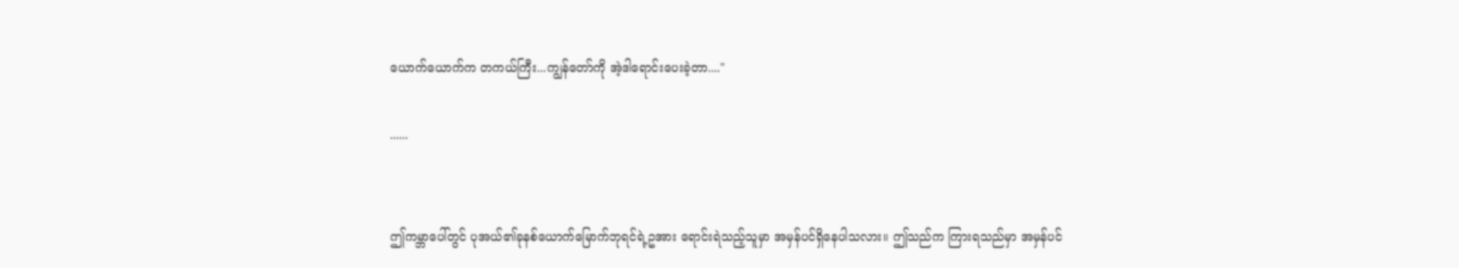ယောက်ယောက်က တကယ်ကြီး...ကျွန်တော်ကို အဲ့ဒါရောင်းပေးခဲ့တာ...."

......


ဤကမ္ဘာပေါ်တွင် ပုအယ်၏ခုနစ်ယောက်မြောက်ဘုရင်ရဲ့ဥအား ရောင်းရဲသည့်သူမှာ အမှန်ပင်ရှိနေပါသလား။ ဤသည်က ကြားရသည်မှာ အမှန်ပင်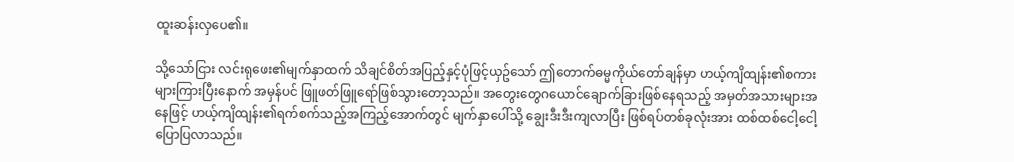ထူးဆန်းလှပေ၏။

သို့သော်ငြား လင်းရုဖေး၏မျက်နှာထက် သိချင်စိတ်အပြည့်နှင့်ပုံဖြင့်ယှဥ်သော် ဤတောက်ဓမ္မကိုယ်တော်ချန်မှာ ဟယ့်ကျိထျန်း၏စကားများကြားပြီးနောက် အမှန်ပင် ဖြူဖတ်ဖြူရော်ဖြစ်သွားတော့သည်။ အတွေးတွေဂယောင်ချောက်ခြားဖြစ်နေရသည့် အမှတ်အသားများအနေဖြင့် ဟယ့်ကျိထျန်း၏ရက်စက်သည့်အကြည့်အောက်တွင် မျက်နှာပေါ်သို့ ချွေးဒီးဒီးကျလာပြီး ဖြစ်ရပ်တစ်ခုလုံးအား ထစ်ထစ်ငေါ့ငေါ့ပြောပြလာသည်။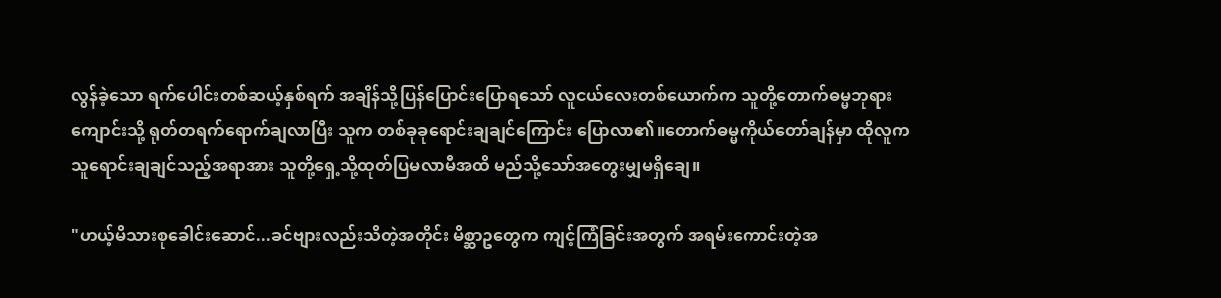လွန်ခဲ့သော ရက်ပေါင်းတစ်ဆယ့်နှစ်ရက် အချိန်သို့ပြန်ပြောင်းပြောရသော် လူငယ်လေးတစ်ယောက်က သူတို့တောက်ဓမ္မဘုရားကျောင်းသို့ ရုတ်တရက်ရောက်ချလာပြီး သူက တစ်ခုခုရောင်းချချင်ကြောင်း ပြောလာ၏။တောက်ဓမ္မကိုယ်တော်ချန်မှာ ထိုလူက သူရောင်းချချင်သည့်အရာအား သူတို့ရှေ့သို့ထုတ်ပြမလာမီအထိ မည်သို့သော်အတွေးမျှမရှိချေ။

"ဟယ့်မိသားစုခေါင်းဆောင်...ခင်ဗျားလည်းသိတဲ့အတိုင်း မိစ္ဆာဥတွေက ကျင့်ကြံခြင်းအတွက် အရမ်းကောင်းတဲ့အ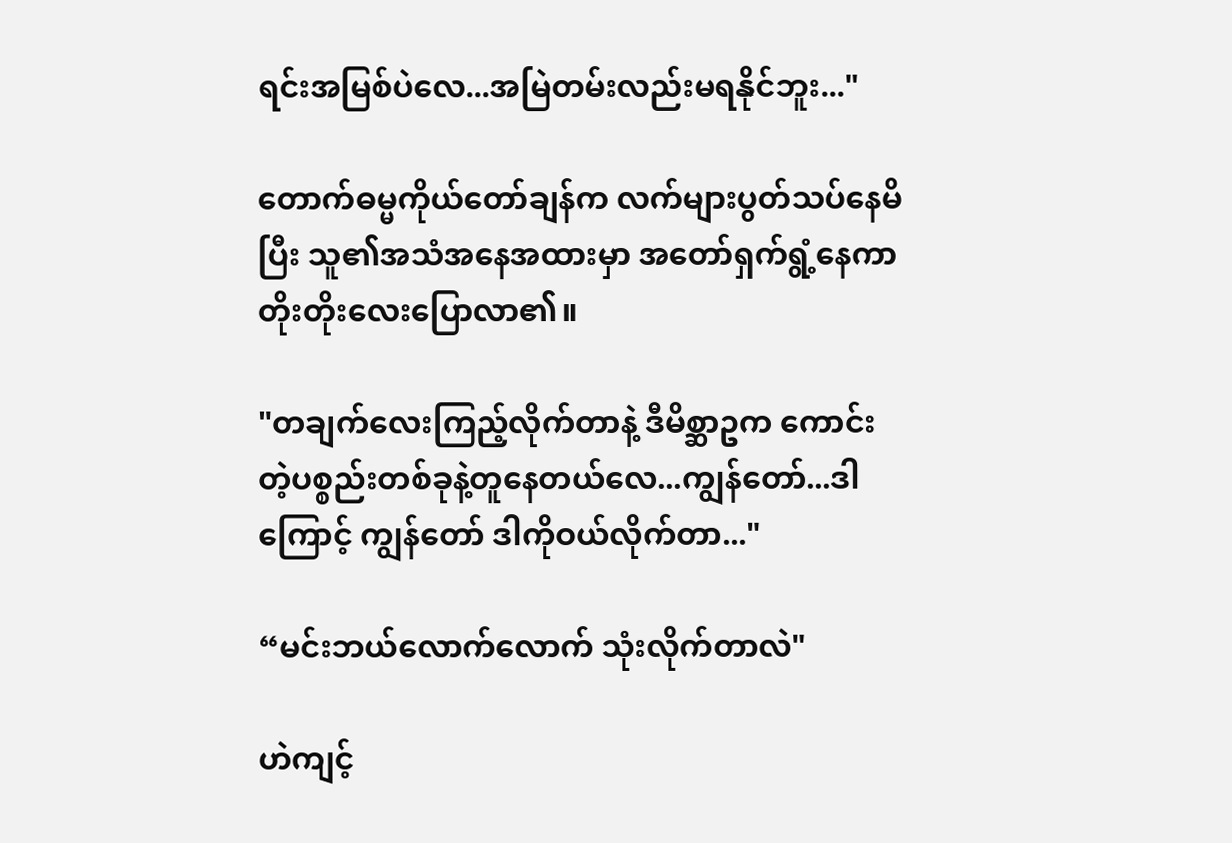ရင်းအမြစ်ပဲလေ...အမြဲတမ်းလည်းမရနိုင်ဘူး..."

တောက်ဓမ္မကိုယ်တော်ချန်က လက်များပွတ်သပ်နေမိပြီး သူ၏အသံအနေအထားမှာ အတော်ရှက်ရွံ့နေကာ တိုးတိုးလေးပြောလာ၏။

"တချက်လေးကြည့်လိုက်တာနဲ့ ဒီမိစ္ဆာဥက ကောင်းတဲ့ပစ္စည်းတစ်ခုနဲ့တူနေတယ်လေ...ကျွန်တော်...ဒါကြောင့် ကျွန်တော် ဒါကိုဝယ်လိုက်တာ..."

“မင်းဘယ်လောက်လောက် သုံးလိုက်တာလဲ"

ဟဲကျင့်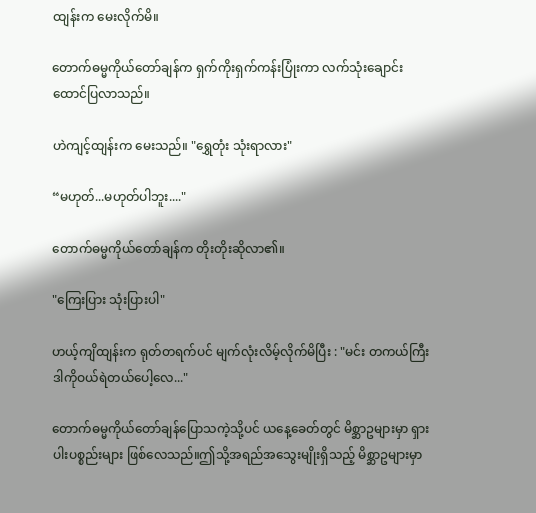ထျန်းက မေးလိုက်မိ။

တောက်ဓမ္မကိုယ်တော်ချန်က ရှက်ကိုးရှက်ကန်းပြုံးကာ လက်သုံးချောင်းထောင်ပြလာသည်။

ဟဲကျင့်ထျန်းက မေးသည်။ "ရွှေတုံး သုံးရာလား"

“မဟုတ်...မဟုတ်ပါဘူး...."

တောက်ဓမ္မကိုယ်တော်ချန်က တိုးတိုးဆိုလာ၏။

"ကြေးပြား သုံးပြားပါ"

ဟယ့်ကျိထျန်းက ရုတ်တရက်ပင် မျက်လုံးလိမ့်လိုက်မိပြီး : "မင်း တကယ်ကြီး ဒါကိုဝယ်ရဲတယ်ပေါ့လေ..."

တောက်ဓမ္မကိုယ်တော်ချန်ပြောသကဲ့သို့ပင် ယနေ့ခေတ်တွင် မိစ္ဆာဥများမှာ ရှားပါးပစ္စည်းများ ဖြစ်လေသည်။ဤသို့အရည်အသွေးမျိုးရှိသည့် မိစ္ဆာဥများမှာ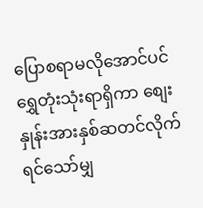ပြောစရာမလိုအောင်ပင် ရွှေတုံးသုံးရာရှိကာ စျေးနှုန်းအားနှစ်ဆတင်လိုက်ရင်သော်မျှ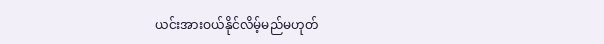ယင်းအားဝယ်နိုင်လိမ့်မည်မဟုတ်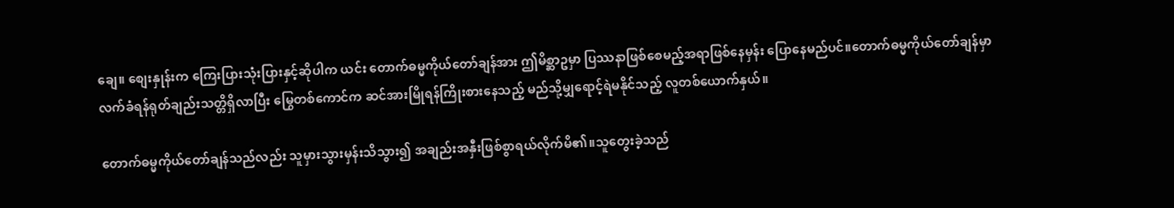ချေ။ စျေးနှုန်းက ကြေးပြားသုံးပြားနှင့်ဆိုပါက ယင်း တောက်ဓမ္မကိုယ်တော်ချန်အား ဤမိစ္ဆာဥမှာ ပြဿနာဖြစ်စေမည့်အရာဖြစ်နေမှန်း ပြောနေမည်ပင်။တောက်ဓမ္မကိုယ်တော်ချန်မှာ လက်ခံရန်ရုတ်ချည်းသတ္တိရှိလာပြီး မြွေတစ်ကောင်က ဆင်အားမြိုရန်ကြိုးစားနေသည့် မည်သို့မျှရောင့်ရဲမနိုင်သည့် လူတစ်ယောက်နှယ်။

တောက်ဓမ္မကိုယ်တော်ချန်သည်လည်း သူမှားသွားမှန်းသိသွား၍ အချည်းအနှီးဖြစ်စွာရယ်လိုက်မိ၏။သူတွေးခဲ့သည်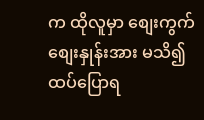က ထိုလူမှာ စျေးကွက်စျေးနှုန်းအား မသိ၍ ထပ်ပြောရ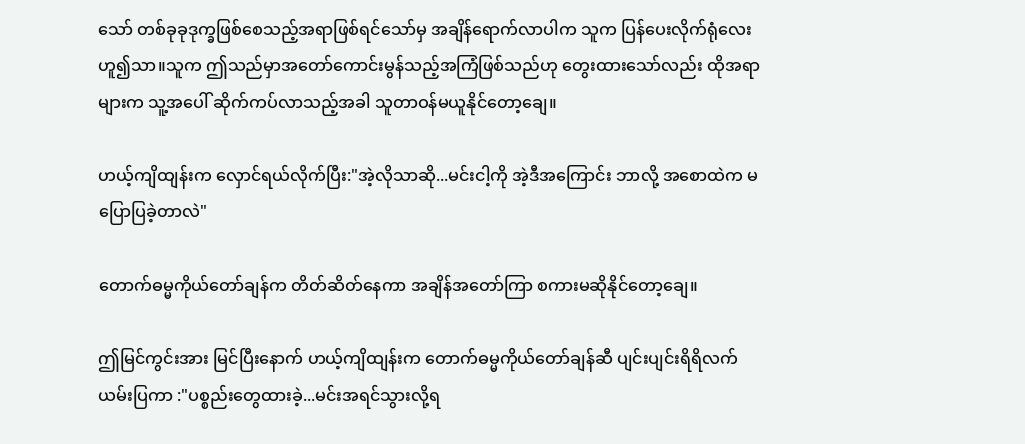သော် တစ်ခုခုဒုက္ခဖြစ်စေသည့်အရာဖြစ်ရင်သော်မှ အချိန်ရောက်လာပါက သူက ပြန်ပေးလိုက်ရုံလေးဟူ၍သာ။သူက ဤသည်မှာအတော်ကောင်းမွန်သည့်အကြံဖြစ်သည်ဟု တွေးထားသော်လည်း ထိုအရာများက သူ့အပေါ် ဆိုက်ကပ်လာသည့်အခါ သူတာဝန်မယူနိုင်တော့ချေ။

ဟယ့်ကျိထျန်းက လှောင်ရယ်လိုက်ပြီး:"အဲ့လိုသာဆို...မင်းငါ့ကို အဲ့ဒီအကြောင်း ဘာလို့ အစောထဲက မပြောပြခဲ့တာလဲ"

တောက်ဓမ္မကိုယ်တော်ချန်က တိတ်ဆိတ်နေကာ အချိန်အတော်ကြာ စကားမဆိုနိုင်တော့ချေ။

ဤမြင်ကွင်းအား မြင်ပြီးနောက် ဟယ့်ကျိထျန်းက တောက်ဓမ္မကိုယ်တော်ချန်ဆီ ပျင်းပျင်းရိရိလက်ယမ်းပြကာ :"ပစ္စည်းတွေထားခဲ့...မင်းအရင်သွားလို့ရ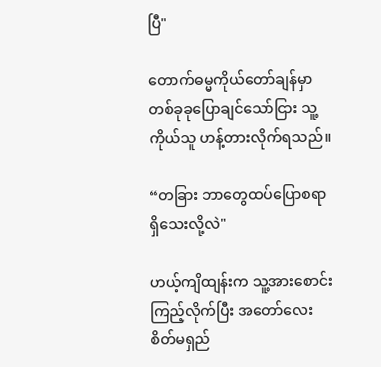ပြီ"

တောက်ဓမ္မကိုယ်တော်ချန်မှာ တစ်ခုခုပြောချင်သော်ငြား သူ့ကိုယ်သူ ဟန့်တားလိုက်ရသည်။

“တခြား ဘာတွေထပ်ပြောစရာရှိသေးလို့လဲ"

ဟယ့်ကျိထျန်းက သူ့အားစောင်းကြည့်လိုက်ပြီး အတော်လေး စိတ်မရှည်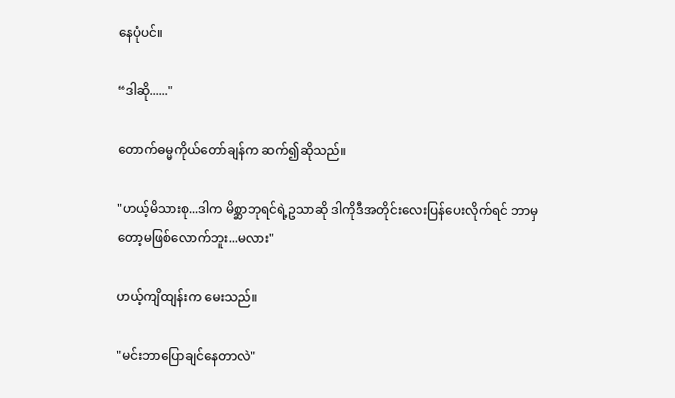နေပုံပင်။

“ဒါဆို......"

တောက်ဓမ္မကိုယ်တော်ချန်က ဆက်၍ဆိုသည်။

"ဟယ့်မိသားစု...ဒါက မိစ္ဆာဘုရင်ရဲ့ဥသာဆို ဒါကိုဒီအတိုင်းလေးပြန်ပေးလိုက်ရင် ဘာမှတော့မဖြစ်လောက်ဘူး...မလား"

ဟယ့်ကျိထျန်းက မေးသည်။

"မင်းဘာပြောချင်နေတာလဲ"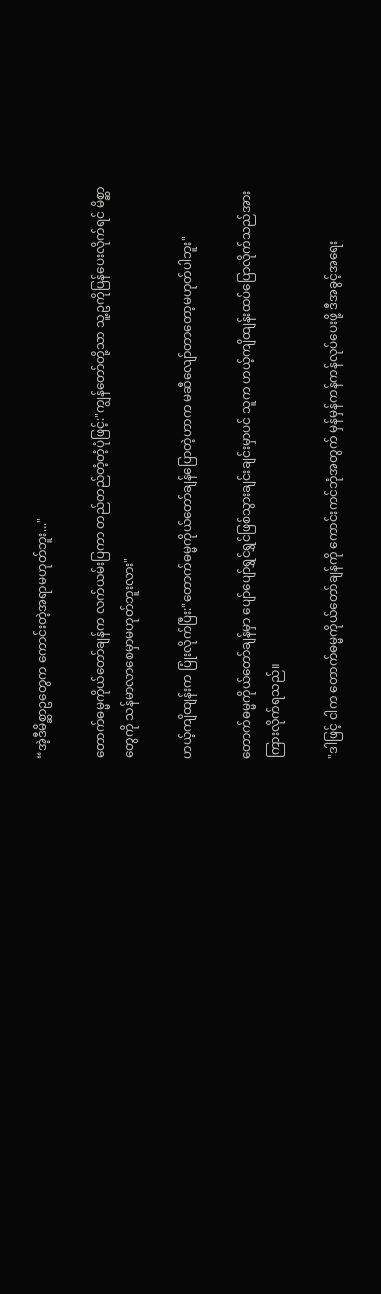“အဲ့ဒီမိစ္ဆာဥတွေက ကောင်းတဲ့အရာမဟုတ်ဘူး..."

တောက်ဓမ္မကိုယ်တော်ချန်က လက်ယမ်းပြကာ တည်တည်တံ့တံ့ပုံဖြင့်:"ကျွန်တော်တို့သာ သူ့ဥကိုပြန်ပေးလိုက်ရင် မိစ္ဆာတွေကို သန်မာလာစေမှာမဟုတ်ဘူးလား"

ဟယ့်ကျိထျန်းက ပြုံးလိုက်ပြီး:"တောက်ဓမ္မကိုယ်တော်ချန်ပြောတဲ့ဟာက မဆီလျော်တာတော့မဟုတ်ပါဘူး"

တောက်ဓမ္မကိုယ်တော်ချန်မှာ ပျော်ပျော်ရွှင်ရွှင်ဖြစ်သွားချင်းချင်းမှာပင် သူက ဟယ့်ကျိထျန်းထပ်ပြောလိုက်သည်အား ကြားလိုက်ရသည်။

"ဒါဖြင့် ငါက တောက်ဓမ္မကိုယ်တော်ချန်ကို ကောင်းကင်ဘုံအတွက် မှန်မှန်ကန်ကန်လုပ်ပေးဖို့ ဒီအခွင့်အရေး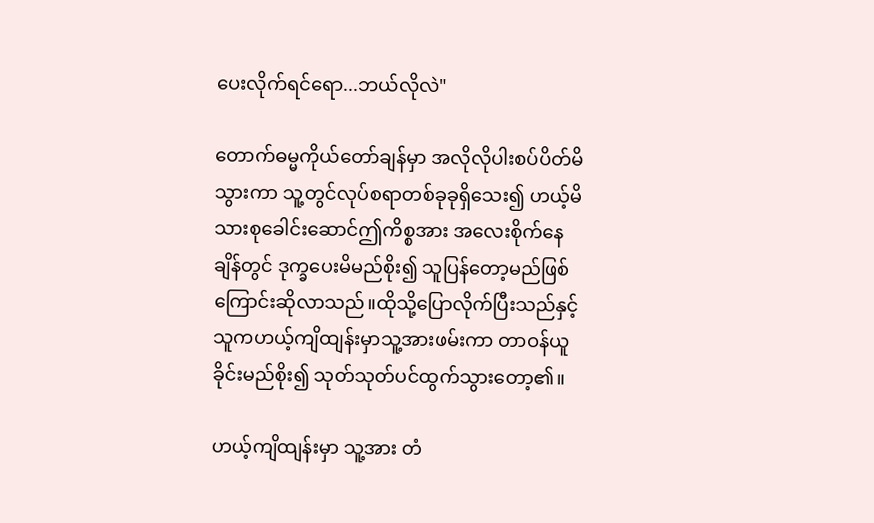ပေးလိုက်ရင်ရော...ဘယ်လိုလဲ"

တောက်ဓမ္မကိုယ်တော်ချန်မှာ အလိုလိုပါးစပ်ပိတ်မိသွားကာ သူ့တွင်လုပ်စရာတစ်ခုခုရှိသေး၍ ဟယ့်မိသားစုခေါင်းဆောင်ဤကိစ္စအား အလေးစိုက်နေချိန်တွင် ဒုက္ခပေးမိမည်စိုး၍ သူပြန်တော့မည်ဖြစ်ကြောင်းဆိုလာသည်။ထိုသို့ပြောလိုက်ပြီးသည်နှင့် သူကဟယ့်ကျိထျန်းမှာသူ့အားဖမ်းကာ တာဝန်ယူခိုင်းမည်စိုး၍ သုတ်သုတ်ပင်ထွက်သွားတော့၏။

ဟယ့်ကျိထျန်းမှာ သူ့အား တံ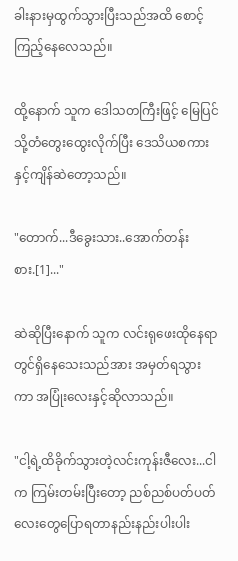ခါးနားမှထွက်သွားပြီးသည်အထိ စောင့်ကြည့်နေလေသည်။

ထို့နောက် သူက ဒေါသတကြီးဖြင့် မြေပြင်သို့တံတွေးထွေးလိုက်ပြီး ဒေသိယစကားနှင့်ကျိန်ဆဲတော့သည်။

"တောက်...ဒီခွေးသား..အောက်တန်းစား.[1]..."

ဆဲဆိုပြီးနောက် သူက လင်းရုဖေးထိုနေရာတွင်ရှိနေသေးသည်အား အမှတ်ရသွားကာ အပြုံးလေးနှင့်ဆိုလာသည်။

"ငါ့ရဲ့ထိခိုက်သွားတဲ့လင်းကုန်းဇီလေး...ငါက ကြမ်းတမ်းပြီးတော့ ညစ်ညစ်ပတ်ပတ်လေးတွေပြောရတာနည်းနည်းပါးပါး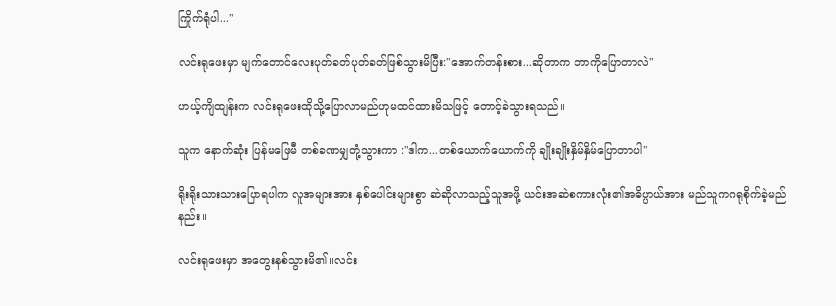ကြိုက်ရုံပါ..."

လင်းရုဖေးမှာ မျက်တောင်လေးပုတ်ခတ်ပုတ်ခတ်ဖြစ်သွားမိပြီး:"အောက်တန်းစား...ဆိုတာက ဘာကိုပြောတာလဲ"

ဟယ့်ကျိထျန်းက လင်းရုဖေးထိုသို့ပြောလာမည်ဟုမထင်ထားမိသဖြင့် တောင့်ခဲသွားရသည်။

သူက နောက်ဆုံး ပြန်မဖြေမီ တစ်ခဏမျှတုံ့သွားကာ :"ဒါက...တစ်ယောက်ယောက်ကို ချိုးချိုးနှိမ်နှိမ်ပြောတာပါ"

ရိုးရိုးသားသားပြောရပါက လူအများအား နှစ်ပေါင်းများစွာ ဆဲဆိုလာသည့်သူအဖို့ ယင်းအဆဲစကားလုံး၏အဓိပ္ပာယ်အား မည်သူကဂရုစိုက်ခဲ့မည်နည်း။

လင်းရုဖေးမှာ အတွေးနစ်သွားမိ၏။လင်း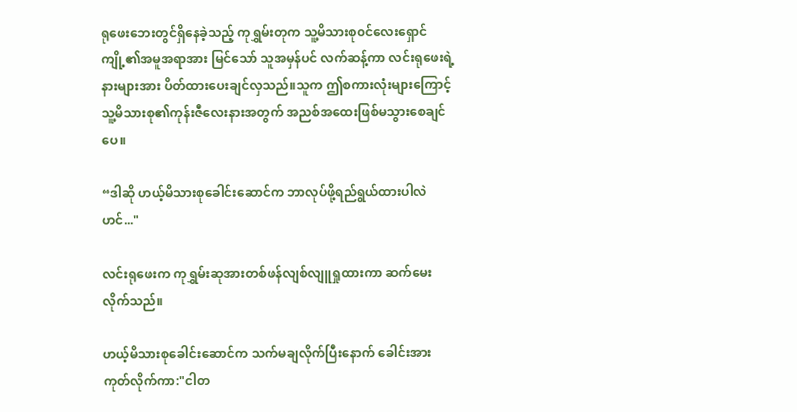ရုဖေးဘေးတွင်ရှိနေခဲ့သည့် ကုရွှမ်းတုက သူ့မိသားစု၀င်လေးရှောင်ကျို့၏အမူအရာအား မြင်သော် သူအမှန်ပင် လက်ဆန့်ကာ လင်းရုဖေးရဲ့နားများအား ပိတ်ထားပေးချင်လှသည်။သူက ဤစကားလုံးများကြောင့် သူ့မိသားစု၏ကုန်းဇီလေးနားအတွက် အညစ်အထေးဖြစ်မသွားစေချင်ပေ။

“ဒါဆို ဟယ့်မိသားစုခေါင်းဆောင်က ဘာလုပ်ဖို့ရည်ရွယ်ထားပါလဲဟင်..."

လင်းရုဖေးက ကုရွှမ်းဆုအားတစ်ဖန်လျစ်လျူရှုထားကာ ဆက်မေးလိုက်သည်။

ဟယ့်မိသားစုခေါင်းဆောင်က သက်မချလိုက်ပြီးနောက် ခေါင်းအားကုတ်လိုက်ကာ:"ငါတ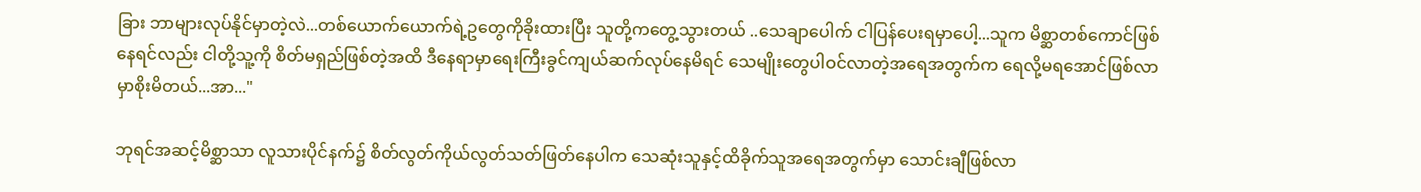ခြား ဘာများလုပ်နိုင်မှာတဲ့လဲ...တစ်ယောက်ယောက်ရဲ့ဥတွေကိုခိုးထားပြီး သူတို့ကတွေ့သွားတယ် ..သေချာပေါက် ငါပြန်ပေးရမှာပေါ့...သူက မိစ္ဆာတစ်ကောင်ဖြစ်နေရင်လည်း ငါတို့သူ့ကို စိတ်မရှည်ဖြစ်တဲ့အထိ ဒီနေရာမှာရေးကြီးခွင်ကျယ်ဆက်လုပ်နေမိရင် သေမျိုးတွေပါဝင်လာတဲ့အရေအတွက်က ရေလို့မရအောင်ဖြစ်လာမှာစိုးမိတယ်...အာ..."

ဘုရင်အဆင့်မိစ္ဆာသာ လူသားပိုင်နက်၌ စိတ်လွတ်ကိုယ်လွတ်သတ်ဖြတ်နေပါက သေဆုံးသူနှင့်ထိခိုက်သူအရေအတွက်မှာ သောင်းချီဖြစ်လာ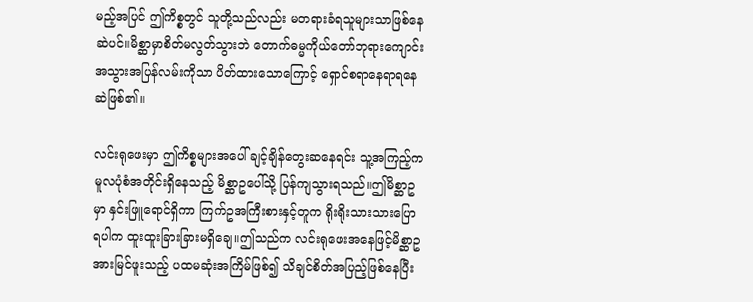မည့်အပြင် ဤကိစ္စတွင် သူတို့သည်လည်း မတရားခံရသူများသာဖြစ်နေဆဲပင်။မိစ္ဆာမှာစိတ်မလွတ်သွားဘဲ တောက်ဓမ္မကိုယ်တော်ဘုရားကျောင်းအသွားအပြန်လမ်းကိုသာ ပိတ်ထားသောကြောင့် ရှောင်စရာနေရာရနေဆဲဖြစ်၏။

လင်းရုဖေးမှာ ဤကိစ္စများအပေါ် ချင့်ချိန်တွေးဆနေရင်း သူ့အကြည့်က မူလပုံစံအတိုင်းရှိနေသည့် မိစ္ဆာဥပေါ်သို့ ပြန်ကျသွားရသည်။ဤမိစ္ဆာဥမှာ နှင်းဖြူရောင်ရှိကာ ကြက်ဥအကြီးစားနှင့်တူက ရိုးရိုးသားသားပြောရပါက ထူးထူးခြားခြားမရှိချေ။ဤသည်က လင်းရုဖေးအနေဖြင့်မိစ္ဆာဥအားမြင်ဖူးသည့် ပထမဆုံးအကြိမ်ဖြစ်၍ သိချင်စိတ်အပြည့်ဖြစ်နေပြီး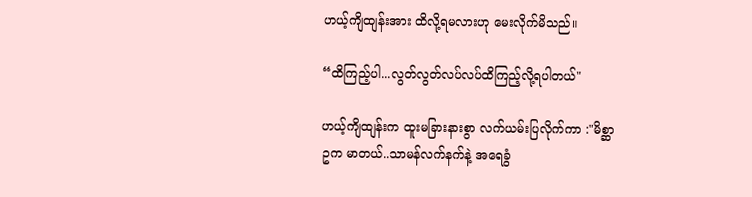ဟယ့်ကျိထျန်းအား ထိလို့ရမလားဟု မေးလိုက်မိသည်။

“ထိကြည့်ပါ...လွတ်လွတ်လပ်လပ်ထိကြည့်လို့ရပါတယ်"

ဟယ့်ကျိထျန်းက ထူးမခြားနားစွာ လက်ယမ်းပြလိုက်ကာ :"မိစ္ဆာဥက မာတယ်..သာမန်လက်နက်နဲ့ အရေခွံ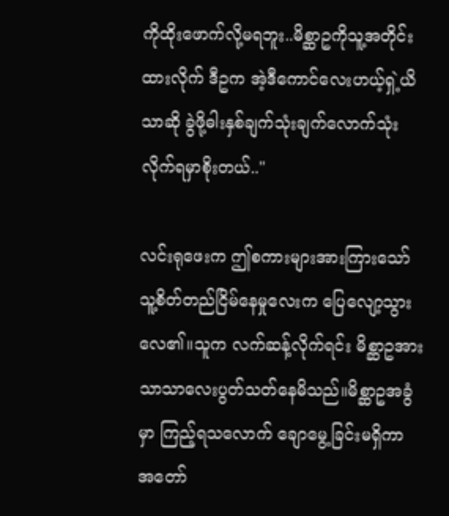ကိုထိုးဖောက်လို့မရဘူး..မိစ္ဆာဥကိုသူ့အတိုင်းထားလိုက် ဒီဥက အဲ့ဒီကောင်လေးဟယ့်ရှဲ့ယိသာဆို ခွဲဖို့ဓါးနှစ်ချက်သုံးချက်လောက်သုံးလိုက်ရမှာစိုးတယ်.."

လင်းရုဖေးက ဤစကားများအားကြားသော် သူ့စိတ်တည်ငြိမ်နေမှုလေးက ပြေလျော့သွားလေ၏။သူက လက်ဆန့်လိုက်ရင်း မိစ္ဆာဥအား သာသာလေးပွတ်သတ်နေမိသည်။မိစ္ဆာဥအခွံမှာ ကြည့်ရသလောက် ချောမွေ့ခြင်းမရှိကာ အတော်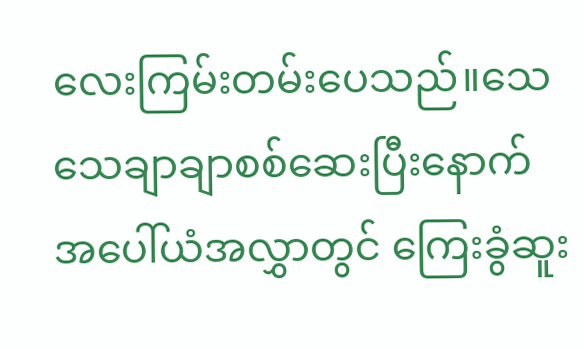လေးကြမ်းတမ်းပေသည်။သေသေချာချာစစ်ဆေးပြီးနောက် အပေါ်ယံအလွှာတွင် ကြေးခွံဆူး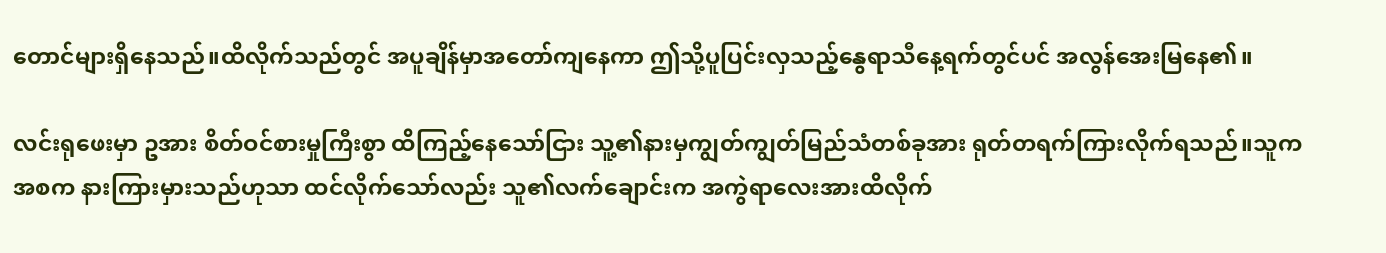တောင်များရှိနေသည်။ထိလိုက်သည်တွင် အပူချိန်မှာအတော်ကျနေကာ ဤသို့ပူပြင်းလှသည့်နွေရာသီနေ့ရက်တွင်ပင် အလွန်အေးမြနေ၏။

လင်းရုဖေးမှာ ဥအား စိတ်ဝင်စားမှုကြီးစွာ ထိကြည့်နေသော်ငြား သူ့၏နားမှကျွတ်ကျွတ်မြည်သံတစ်ခုအား ရုတ်တရက်ကြားလိုက်ရသည်။သူက အစက နားကြားမှားသည်ဟုသာ ထင်လိုက်သော်လည်း သူ၏လက်ချောင်းက အကွဲရာလေးအားထိလိုက်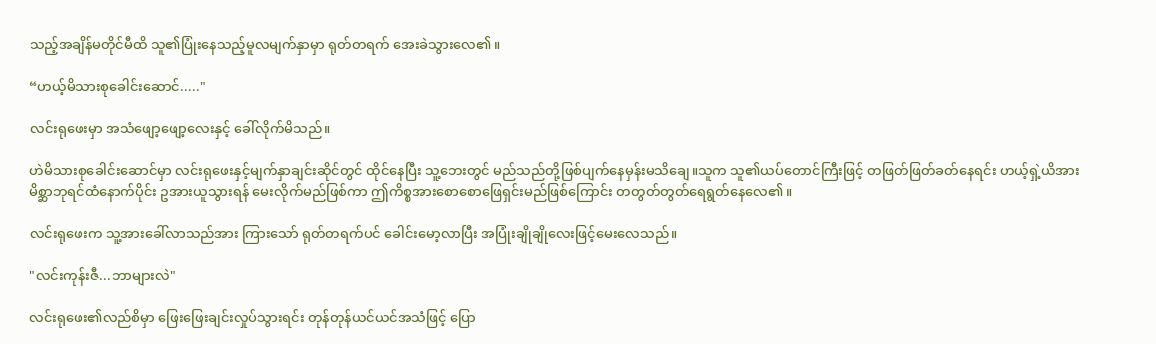သည့်အချိန်မတိုင်မီထိ သူ၏ပြုံးနေသည့်မူလမျက်နှာမှာ ရုတ်တရက် အေးခဲသွားလေ၏။

“ဟယ့်မိသားစုခေါင်းဆောင်....."

လင်းရုဖေးမှာ အသံဖျော့ဖျော့လေးနှင့် ခေါ်လိုက်မိသည်။

ဟဲမိသားစုခေါင်းဆောင်မှာ လင်းရုဖေးနှင့်မျက်နှာချင်းဆိုင်တွင် ထိုင်နေပြီး သူ့ဘေးတွင် မည်သည်တို့ဖြစ်ပျက်နေမှန်းမသိချေ။သူက သူ၏ယပ်တောင်ကြီးဖြင့် တဖြတ်ဖြတ်ခတ်နေရင်း ဟယ့်ရှဲ့ယိအား မိစ္ဆာဘုရင်ထံနောက်ပိုင်း ဥအားယူသွားရန် မေးလိုက်မည်ဖြစ်ကာ ဤကိစ္စအားစောစောဖြေရှင်းမည်ဖြစ်ကြောင်း တတွတ်တွတ်ရေရွတ်နေလေ၏။

လင်းရုဖေးက သူ့အားခေါ်လာသည်အား ကြားသော် ရုတ်တရက်ပင် ခေါင်းမော့လာပြီး အပြုံးချိုချိုလေးဖြင့်မေးလေသည်။

"လင်းကုန်းဇီ...ဘာများလဲ"

လင်းရုဖေး၏လည်စိမှာ ဖြေးဖြေးချင်းလှုပ်သွားရင်း တုန်တုန်ယင်ယင်အသံဖြင့် ပြော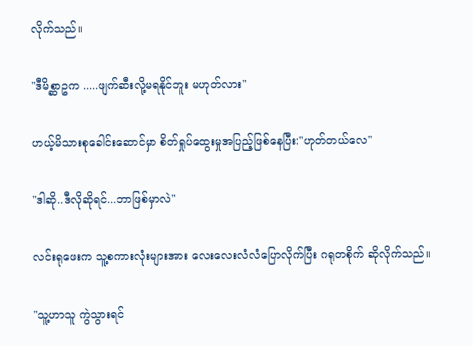လိုက်သည်။

"ဒီမိစ္ဆာဥက .....ဖျက်ဆီးလို့မရနိုင်ဘူး မဟုတ်လား"

ဟယ့်မိသားစုခေါင်းဆောင်မှာ စိတ်ရှုပ်ထွေးမှုအပြည့်ဖြစ်နေပြီး:"ဟုတ်တယ်လေ"

"ဒါဆို..ဒီလိုဆိုရင်...ဘာဖြစ်မှာလဲ"

လင်းရုဖေးက သူ့စကားလုံးများအား လေးလေးလံလံပြောလိုက်ပြီး ဂရုတစိုက် ဆိုလိုက်သည်။

"သူ့ဟာသူ ကွဲသွားရင်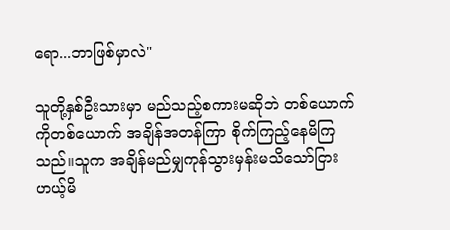ရော...ဘာဖြစ်မှာလဲ"

သူတို့နှစ်ဦးသားမှာ မည်သည့်စကားမဆိုဘဲ တစ်ယောက်ကိုတစ်ယောက် အချိန်အတန်ကြာ စိုက်ကြည့်နေမိကြသည်။သူက အချိန်မည်မျှကုန်သွားမှန်းမသိသော်ငြား ဟယ့်မိ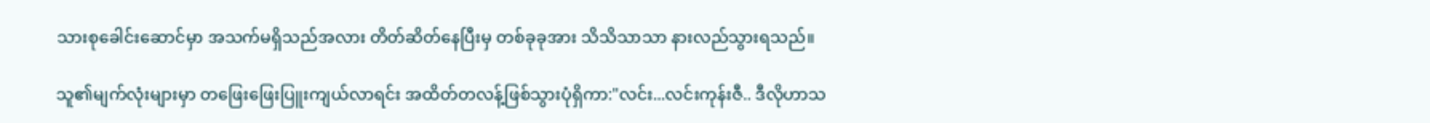သားစုခေါင်းဆောင်မှာ အသက်မရှိသည်အလား တိတ်ဆိတ်နေပြီးမှ တစ်ခုခုအား သိသိသာသာ နားလည်သွားရသည်။

သူ၏မျက်လုံးများမှာ တဖြေးဖြေးပြူးကျယ်လာရင်း အထိတ်တလန့်ဖြစ်သွားပုံရှိကာ:"လင်း...လင်းကုန်းဇီ.. ဒီလိုဟာသ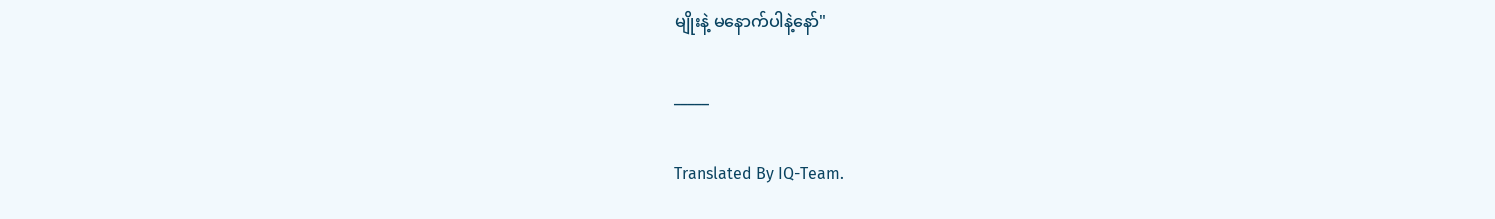မျိုးနဲ့ မနောက်ပါနဲ့နော်"

_____

Translated By IQ-Team.